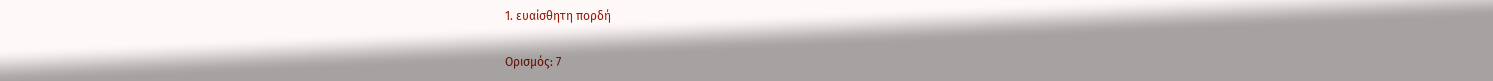1. ευαίσθητη πορδή

Ορισμός: 7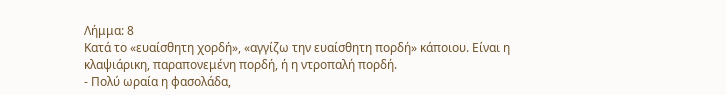Λήμμα: 8
Κατά το «ευαίσθητη χορδή», «αγγίζω την ευαίσθητη πορδή» κάποιου. Είναι η κλαψιάρικη, παραπονεμένη πορδή, ή η ντροπαλή πορδή.
- Πολύ ωραία η φασολάδα,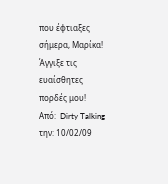που έφτιαξες σήμερα, Μαρίκα! Άγγιξε τις ευαίσθητες πορδές μου!
Από:  Dirty Talking την: 10/02/09